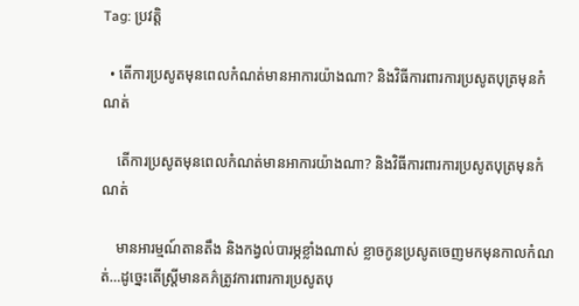Tag: ប្រវត្តិ

  • តើការប្រសូតមុនពេលកំណត់មានអាការយ៉ាងណា? និងវិធីការពារការប្រសូតបុត្រមុនកំណត់

    តើការប្រសូតមុនពេលកំណត់មានអាការយ៉ាងណា? និងវិធីការពារការប្រសូតបុត្រមុនកំណត់

    មានអារម្មណ៍តានតឹង និងកង្វល់បារម្ភខ្លាំងណាស់ ខ្លាចកូនប្រសូតចេញមកមុនកាលកំណត់…ដូច្នេះតើស្រ្តីមានគភ៌ត្រូវការពារការប្រសូតបុ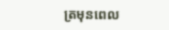ត្រមុនពេល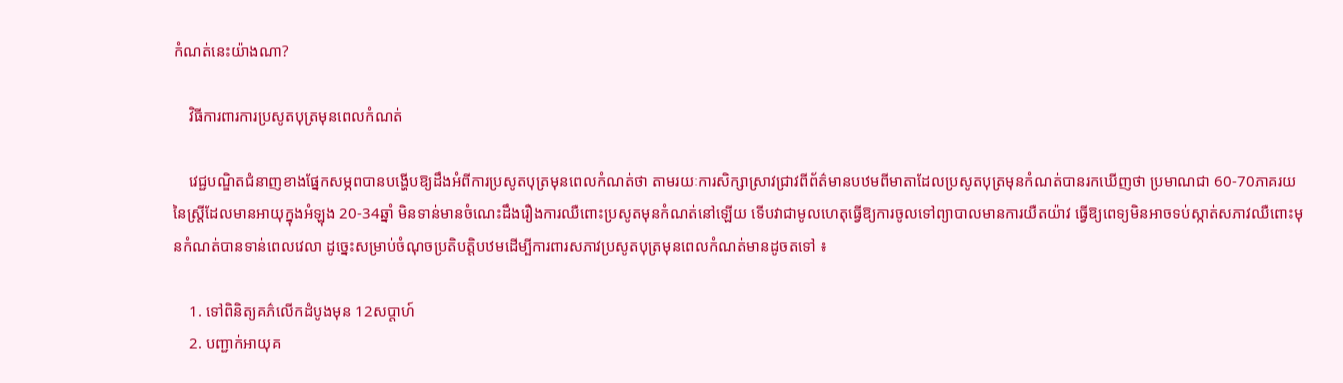កំណត់នេះយ៉ាងណា?

    វិធីការពារការប្រសូតបុត្រមុនពេលកំណត់

    វេជ្ជបណ្ឌិតជំនាញខាងផ្នែកសម្ភពបានបង្ហើបឱ្យដឹងអំពីការប្រសូតបុត្រមុនពេលកំណត់ថា តាមរយៈការសិក្សាស្រាវជ្រាវពីព័ត៌មានបឋមពីមាតាដែលប្រសូតបុត្រមុនកំណត់បានរកឃើញថា ប្រមាណជា 60-70ភាគរយនៃស្រ្តីដែលមានអាយុក្នុងអំឡុង 20-34ឆ្នាំ មិនទាន់មានចំណេះដឹងរឿងការឈឺពោះប្រសូតមុនកំណត់នៅឡើយ ទើបវាជាមូលហេតុធ្វើឱ្យការចូលទៅព្យាបាលមានការយឺតយ៉ាវ ធ្វើឱ្យពេទ្យមិនអាចទប់ស្កាត់សភាវឈឺពោះមុនកំណត់បានទាន់ពេលវេលា ដូច្នេះសម្រាប់ចំណុចប្រតិបត្តិបឋមដើម្បីការពារសភាវប្រសូតបុត្រមុនពេលកំណត់មានដូចតទៅ ៖

    1. ទៅពិនិត្យគភ៌លើកដំបូងមុន 12សប្ដាហ៍
    2. បញ្ជាក់អាយុគ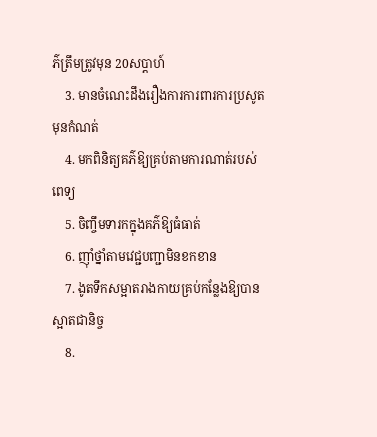ភ៌ត្រឹមត្រូវមុន 20សប្ដាហ៍
    3. មានចំណេះដឹងរឿងការការពារការប្រសូតមុនកំណត់
    4. មកពិនិត្យគភ៌ឱ្យគ្រប់តាមការណាត់របស់ពេទ្យ
    5. ចិញ្ចឹមទារកក្នុងគភ៌ឱ្យធំធាត់
    6. ញ៉ាំថ្នាំតាមវេជ្ជបញ្ជាមិនខកខាន
    7. ងូតទឹកសម្អាតរាងកាយគ្រប់កន្លែងឱ្យបានស្អាតជានិច្ច
    8.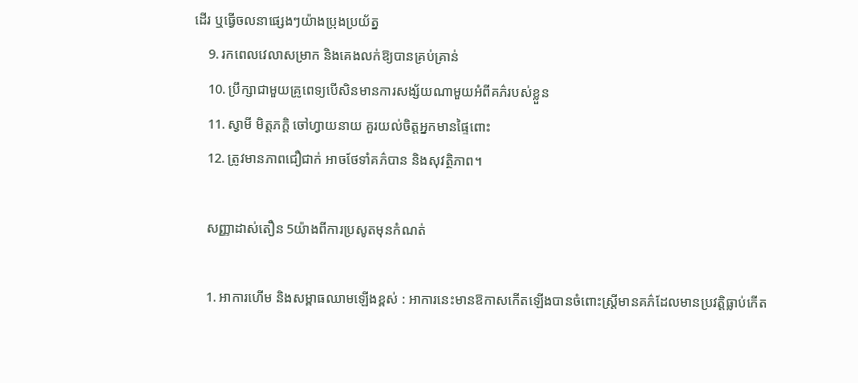ដើរ ឬធ្វើចលនាផ្សេងៗយ៉ាងប្រុងប្រយ័ត្ន
    9. រកពេលវេលាសម្រាក និងគេងលក់ឱ្យបានគ្រប់គ្រាន់
    10. ប្រឹក្សាជាមួយគ្រូពេទ្យបើសិនមានការសង្ស័យណាមួយអំពីគភ៌របស់ខ្លួន
    11. ស្វាមី មិត្តភក្តិ ចៅហ្វាយនាយ គួរយល់ចិត្តអ្នកមានផ្ទៃពោះ
    12. ត្រូវមានភាពជឿជាក់ អាចថែទាំគភ៌បាន និងសុវត្ថិភាព។

    សញ្ញាដាស់តឿន 5យ៉ាងពីការប្រសូតមុនកំណត់

    1. អាការហើម និងសម្ពាធឈាមឡើងខ្ពស់ : អាការនេះមានឱកាសកើតឡើងបានចំពោះស្រ្តីមានគភ៌ដែលមានប្រវត្តិធ្លាប់កើត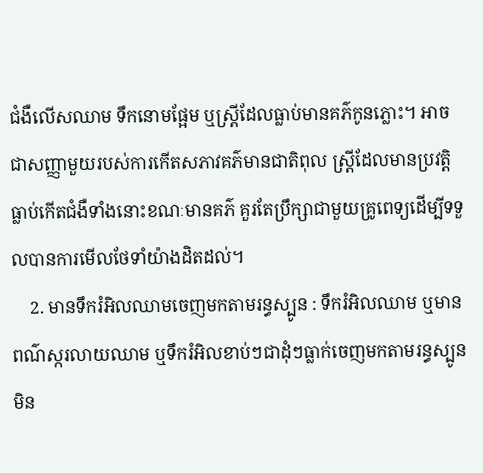ជំងឺលើសឈាម ទឹកនោមផ្អែម ឬស្រ្តីដែលធ្លាប់មានគភ៌កូនភ្លោះ។ អាចជាសញ្ញាមួយរបស់ការកើតសភាវគភ៌មានជាតិពុល ស្រ្តីដែលមានប្រវត្តិធ្លាប់កើតជំងឺទាំងនោះខណៈមានគភ៌ គួរតែប្រឹក្សាជាមួយគ្រូពេទ្យដើម្បីទទួលបានការមើលថែទាំយ៉ាងដិតដល់។
    2. មានទឹករំអិលឈាមចេញមកតាមរន្ធស្បូន : ទឹករំអិលឈាម ឬមានពណ៌ស្ករលាយឈាម ឬទឹករំអិលខាប់ៗជាដុំៗធ្លាក់ចេញមកតាមរន្ធស្បូន មិន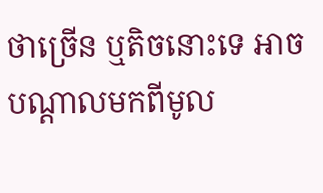ថាច្រើន ឬតិចនោះទេ អាចបណ្ដាលមកពីមូល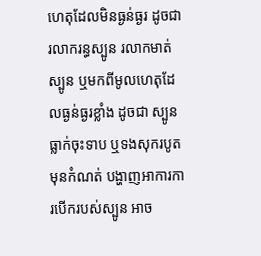ហេតុដែលមិនធ្ងន់ធ្ងរ ដូចជា រលាករន្ធស្បូន រលាកមាត់ស្បូន ឬមកពីមូលហេតុដែលធ្ងន់ធ្ងរខ្លាំង ដូចជា ស្បូនធ្លាក់ចុះទាប ឬទងសុករបូតមុនកំណត់ បង្ហាញអាការការបើករបស់ស្បូន អាច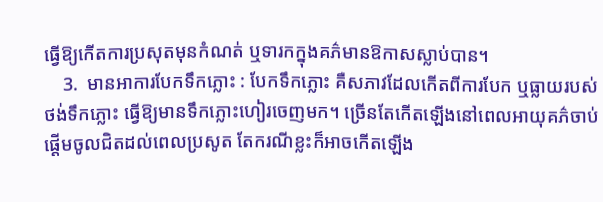ធ្វើឱ្យកើតការប្រសុតមុនកំណត់ ឬទារកក្នុងគភ៌មានឱកាសស្លាប់បាន។
    3.  មានអាការបែកទឹកភ្លោះ : បែកទឹកភ្លោះ គឺសភាវដែលកើតពីការបែក ឬធ្លាយរបស់ថង់ទឹកភ្លោះ ធ្វើឱ្យមានទឹកភ្លោះហៀរចេញមក។ ច្រើនតែកើតឡើងនៅពេលអាយុគភ៌ចាប់ផ្ដើមចូលជិតដល់ពេលប្រសូត តែករណីខ្លះក៏អាចកើតឡើង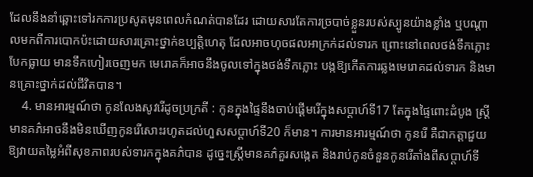ដែលនឹងនាំឆ្ពោះទៅរកការប្រសូតមុនពេលកំណត់បានដែរ ដោយសារតែការច្របាច់ខ្លួនរបស់ស្បូនយ៉ាងខ្លាំង ឬបណ្ដាលមកពីការបោកប៉ះដោយសារគ្រោះថ្នាក់ឧប្បត្តិហេតុ ដែលអាចហុចផលអាក្រក់ដល់ទារក ព្រោះនៅពេលថង់ទឹកភ្លោះបែកធ្លាយ មានទឹកហៀរចេញមក មេរោគក៏អាចនឹងចូលទៅក្នុងថង់ទឹកភ្លោះ បង្កឱ្យកើតការឆ្លងមេរោគដល់ទារក និងមានគ្រោះថ្នាក់ដល់ជីវិតបាន។
    4. មានអារម្មណ៍ថា កូនលែងសូវរើដូចប្រក្រតី : កូនក្នុងផ្ទៃនឹងចាប់ផ្ដើមរើក្នុងសប្ដាហ៍ទី17 តែក្នុងផ្ទៃពោះដំបូង ស្រ្តីមានគភ៌អាចនឹងមិនឃើញកូនរើសោះរហូតដល់ហួសសប្ដាហ៍ទី20 ក៏មាន។ ការមានអារម្មណ៍ថា កូនរើ គឺជាកត្តាជួយឱ្យវាយតម្លៃអំពីសុខភាពរបស់ទារកក្នុងគភ៌បាន ដូច្នេះស្រ្តីមានគភ៌គួរសង្កេត និងរាប់កូនចំនួនកូនរើតាំងពីសប្ដាហ៍ទី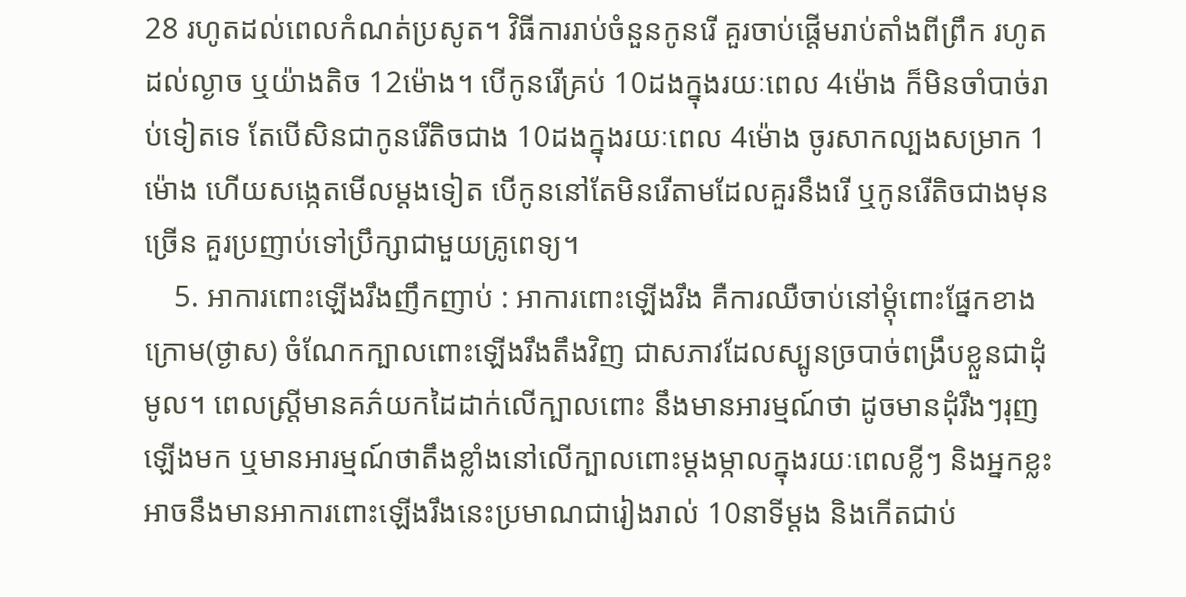28 រហូតដល់ពេលកំណត់ប្រសូត។ វិធីការរាប់ចំនួនកូនរើ គួរចាប់ផ្ដើមរាប់តាំងពីព្រឹក រហូតដល់ល្ងាច ឬយ៉ាងតិច 12ម៉ោង។ បើកូនរើគ្រប់ 10ដងក្នុងរយៈពេល 4ម៉ោង ក៏មិនចាំបាច់រាប់ទៀតទេ តែបើសិនជាកូនរើតិចជាង 10ដងក្នុងរយៈពេល 4ម៉ោង ចូរសាកល្បងសម្រាក 1ម៉ោង ហើយសង្កេតមើលម្ដងទៀត បើកូននៅតែមិនរើតាមដែលគួរនឹងរើ ឬកូនរើតិចជាងមុនច្រើន គួរប្រញាប់ទៅប្រឹក្សាជាមួយគ្រូពេទ្យ។
    5. អាការពោះឡើងរឹងញឹកញាប់ : អាការពោះឡើងរឹង គឺការឈឺចាប់នៅម្ដុំពោះផ្នែកខាងក្រោម(ថ្ងាស) ចំណែកក្បាលពោះឡើងរឹងតឹងវិញ ជាសភាវដែលស្បូនច្របាច់ពង្រឹបខ្លួនជាដុំមូល។ ពេលស្រ្តីមានគភ៌យកដៃដាក់លើក្បាលពោះ នឹងមានអារម្មណ៍ថា ដូចមានដុំរឹងៗរុញឡើងមក ឬមានអារម្មណ៍ថាតឹងខ្លាំងនៅលើក្បាលពោះម្ដងម្កាលក្នុងរយៈពេលខ្លីៗ និងអ្នកខ្លះអាចនឹងមានអាការពោះឡើងរឹងនេះប្រមាណជារៀងរាល់ 10នាទីម្ដង និងកើតជាប់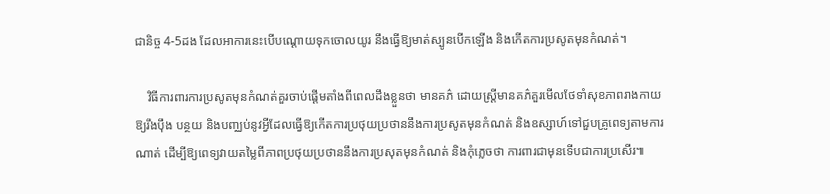ជានិច្ច 4-5ដង ដែលអាការនេះបើបណ្ដោយទុកចោលយូរ នឹងធ្វើឱ្យមាត់ស្បូនបើកឡើង និងកើតការប្រសូតមុនកំណត់។

    វិធីការពារការប្រសូតមុនកំណត់គួរចាប់ផ្ដើមតាំងពីពេលដឹងខ្លួនថា មានគភ៌ ដោយស្រ្តីមានគភ៌គួរមើលថែទាំសុខភាពរាងកាយឱ្យរឹងប៉ឹង បន្ថយ និងបញ្ឈប់នូវអ្វីដែលធ្វើឱ្យកើតការប្រថុយប្រថាននឹងការប្រសូតមុនកំណត់ និងឧស្សាហ៍ទៅជួបគ្រូពេទ្យតាមការណាត់ ដើម្បីឱ្យពេទ្យវាយតម្លៃពីភាពប្រថុយប្រថាននឹងការប្រសុតមុនកំណត់ និងកុំភ្លេចថា ការពារជាមុនទើបជាការប្រសើរ៕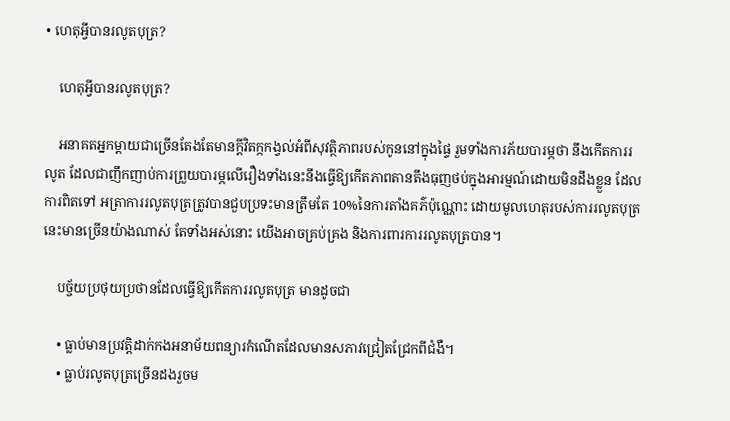• ហេតុអ្វីបានរលូតបុត្រ?

    ហេតុអ្វីបានរលូតបុត្រ?

    អនាគតអ្នកម្ដាយជាច្រើនតែងតែមានក្ដីវិតក្កកង្វល់អំពីសុវត្ថិភាពរបស់កូននៅក្នុងផ្ទៃ រួមទាំងការភ័យបារម្ភថា នឹងកើតការរលូត ដែលជាញឹកញាប់ការព្រួយបារម្ភលើរឿងទាំងនេះនឹងធ្វើឱ្យកើតភាពតានតឹងធុញថប់ក្នុងអារម្មណ៍ដោយមិនដឹងខ្លួន ដែលការពិតទៅ អត្រាការរលូតបុត្រត្រូវបានជួបប្រទះមានត្រឹមតែ 10%នៃការតាំងគភ៌ប៉ុណ្ណោះ ដោយមូលហេតុរបស់ការរលូតបុត្រនេះមានច្រើនយ៉ាងណាស់ តែទាំងអស់នោះ យើងអាចគ្រប់គ្រង និងការពារការរលូតបុត្របាន។

    បច្ច័យប្រថុយប្រថានដែលធ្វើឱ្យកើតការរលូតបុត្រ មានដូចជា

    • ធ្លាប់មានប្រវត្តិដាក់កងអនាម័យពន្យារកំណើតដែលមានសភាវជ្រៀតជ្រែកពីជំងឺ។
    • ធ្លាប់រលូតបុត្រច្រើនដងរួចម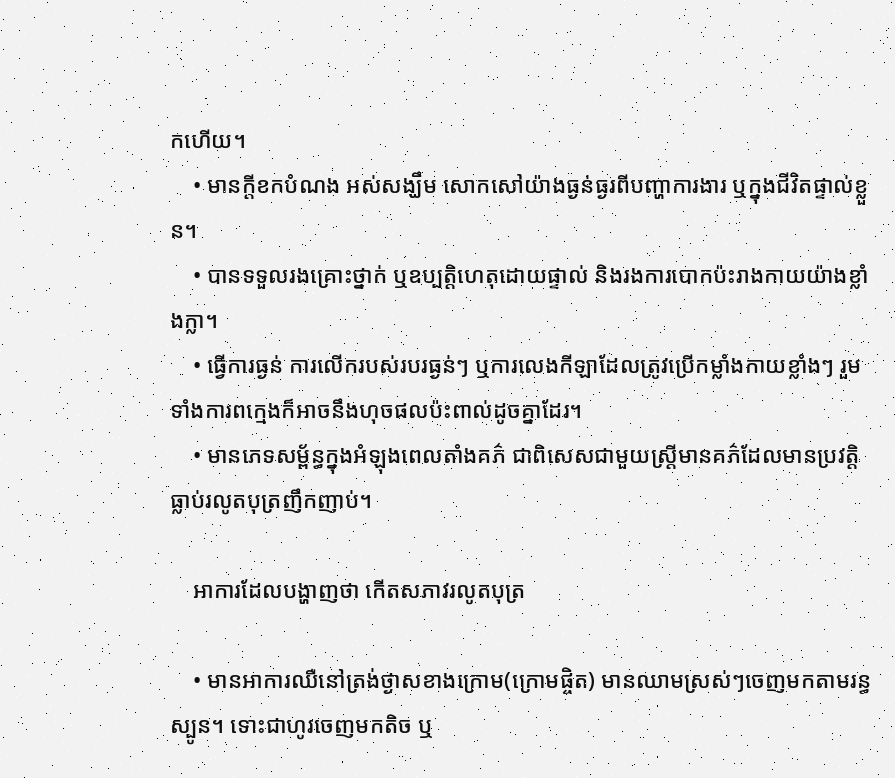កហើយ។
    • មានក្ដីខកបំណង អស់សង្ឃឹម សោកសៅយ៉ាងធ្ងន់ធ្ងរពីបញ្ហាការងារ ឬក្នុងជីវិតផ្ទាល់ខ្លួន។
    • បានទទួលរងគ្រោះថ្នាក់ ឬឧប្បត្តិហេតុដោយផ្ទាល់ និងរងការបោកប៉ះរាងកាយយ៉ាងខ្លាំងក្លា។
    • ធ្វើការធ្ងន់ ការលើករបស់របរធ្ងន់ៗ ឬការលេងកីឡាដែលត្រូវប្រើកម្លាំងកាយខ្លាំងៗ រួមទាំងការពក្មេងក៏អាចនឹងហុចផលប៉ះពាល់ដូចគ្នាដែរ។
    • មានភេទសម្ព័ន្ធក្នុងអំឡុងពេលតាំងគភ៌ ជាពិសេសជាមួយស្រ្តីមានគភ៌ដែលមានប្រវត្តិធ្លាប់រលូតបុត្រញឹកញាប់។

    អាការដែលបង្ហាញថា កើតសភាវរលូតបុត្រ

    • មានអាការឈឺនៅត្រង់ថ្ងាសខាងក្រោម(ក្រោមផ្ចិត) មានឈាមស្រស់ៗចេញមកតាមរន្ធស្បូន។ ទោះជាហូរចេញមកតិច ឬ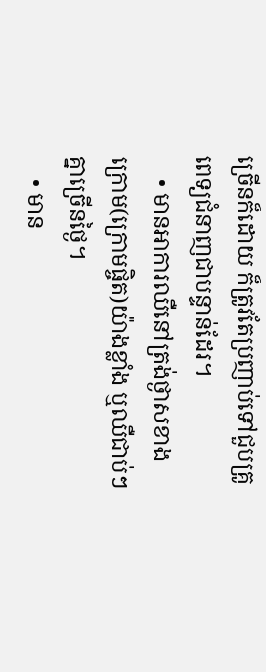ច្រើនក៏ដោយ ក៏ត្រូវតែប្រញាប់ទៅជួបគ្រូពេទ្យជំនាញជាបន្ទាន់ដែរ។
    • មានអាការឈឺនៅត្រង់ថ្ងាសខាងក្រោម(ក្រោមផ្ចិត)យ៉ាងខ្លាំង ឬឈឺជាប់ៗគ្នាច្រើនថ្ងៃ។
    • មាន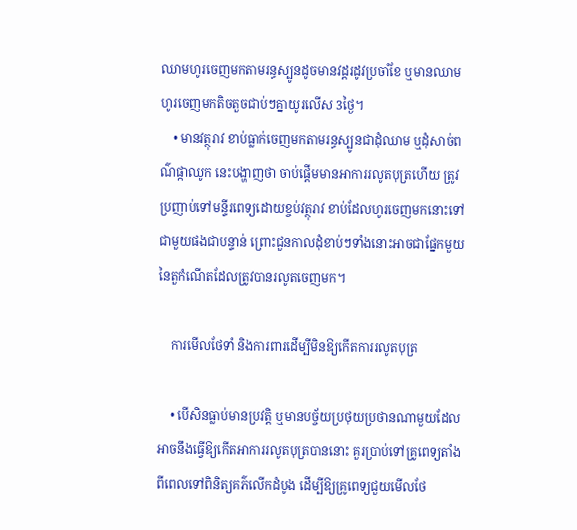ឈាមហូរចេញមកតាមរន្ធស្បូនដូចមានវដ្តរដូវប្រចាំខែ ឬមានឈាមហូរចេញមកតិចតួចជាប់ៗគ្នាយូរលើស 3ថ្ងៃ។
    • មានវត្ថុរាវ ខាប់ធ្លាក់ចេញមកតាមរន្ធស្បូនជាដុំឈាម ឬដុំសាច់ពណ៌ផ្កាឈូក នេះបង្ហាញថា ចាប់ផ្ដើមមានអាការរលូតបុត្រហើយ ត្រូវប្រញាប់ទៅមន្ទីរពេទ្យដោយខ្ចប់វត្ថុរាវ ខាប់ដែលហូរចេញមកនោះទៅជាមួយផងជាបន្ទាន់ ព្រោះជួនកាលដុំខាប់ៗទាំងនោះអាចជាផ្នែកមួយនៃតួកំណើតដែលត្រូវបានរលូតចេញមក។

    ការមើលថែទាំ និងការពារដើម្បីមិនឱ្យកើតការរលូតបុត្រ

    • បើសិនធ្លាប់មានប្រវត្តិ ឬមានបច្ច័យប្រថុយប្រថានណាមួយដែលអាចនឹងធ្វើឱ្យកើតអាការរលូតបុត្របាននោះ គួរប្រាប់ទៅគ្រូពេទ្យតាំងពីពេលទៅពិនិត្យគភ៌លើកដំបូង ដើម្បីឱ្យគ្រូពេទ្យជួយមើលថែ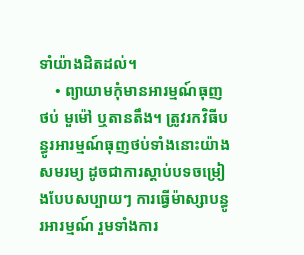ទាំយ៉ាងដិតដល់។
    • ព្យាយាមកុំមានអារម្មណ៍ធុញថប់ មួម៉ៅ ឬតានតឹង។ ត្រូវរកវិធីបន្ធូរអារម្មណ៍ធុញថប់ទាំងនោះយ៉ាងសមរម្យ ដូចជាការស្ដាប់បទចម្រៀងបែបសប្បាយៗ ការធ្វើម៉ាស្សាបន្ធូរអារម្មណ៍ រួមទាំងការ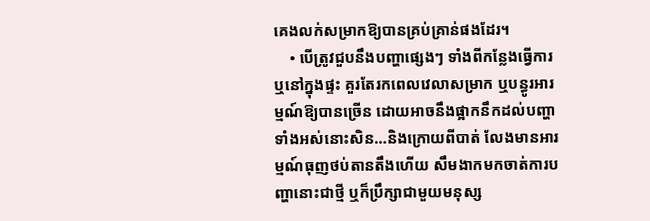គេងលក់សម្រាកឱ្យបានគ្រប់គ្រាន់ផងដែរ។
    • បើត្រូវជួបនឹងបញ្ហាផ្សេងៗ ទាំងពីកន្លែងធ្វើការ ឬនៅក្នុងផ្ទះ គួរតែរកពេលវេលាសម្រាក ឬបន្ធូរអារម្មណ៍ឱ្យបានច្រើន ដោយអាចនឹងផ្អាកនឹកដល់បញ្ហាទាំងអស់នោះសិន…និងក្រោយពីបាត់ លែងមានអារម្មណ៍ធុញថប់តានតឹងហើយ សឹមងាកមកចាត់ការបញ្ហានោះជាថ្មី ឬក៏ប្រឹក្សាជាមួយមនុស្ស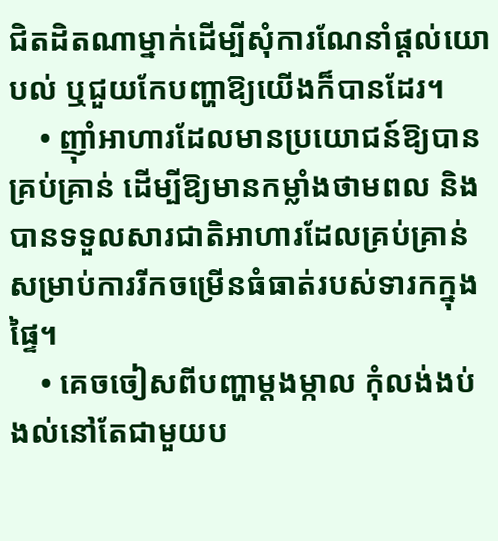ជិតដិតណាម្នាក់ដើម្បីសុំការណែនាំផ្ដល់យោបល់ ឬជួយកែបញ្ហាឱ្យយើងក៏បានដែរ។
    • ញ៉ាំអាហារដែលមានប្រយោជន៍ឱ្យបានគ្រប់គ្រាន់ ដើម្បីឱ្យមានកម្លាំងថាមពល និងបានទទួលសារជាតិអាហារដែលគ្រប់គ្រាន់សម្រាប់ការរីកចម្រើនធំធាត់របស់ទារកក្នុងផ្ទៃ។
    • គេចចៀសពីបញ្ហាម្ដងម្កាល កុំលង់ងប់ងល់នៅតែជាមួយប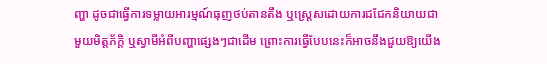ញ្ហា ដូចជាធ្វើការទម្លាយអារម្មណ៍ធុញថប់តានតឹង ឬស្រ្តេសដោយការជជែកនិយាយជាមួយមិត្តភ័ក្តិ ឬស្វាមីអំពីបញ្ហាផ្សេងៗជាដើម ព្រោះការធ្វើបែបនេះក៏អាចនឹងជួយឱ្យយើង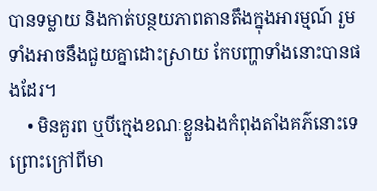បានទម្លាយ និងកាត់បន្ថយភាពតានតឹងក្នុងអារម្មណ៍ រួមទាំងអាចនឹងជួយគ្នាដោះស្រាយ កែបញ្ហាទាំងនោះបានផងដែរ។
    • មិនគួរព ឬបីក្មេងខណៈខ្លួនឯងកំពុងតាំងគភ៌នោះទេ ព្រោះក្រៅពីមា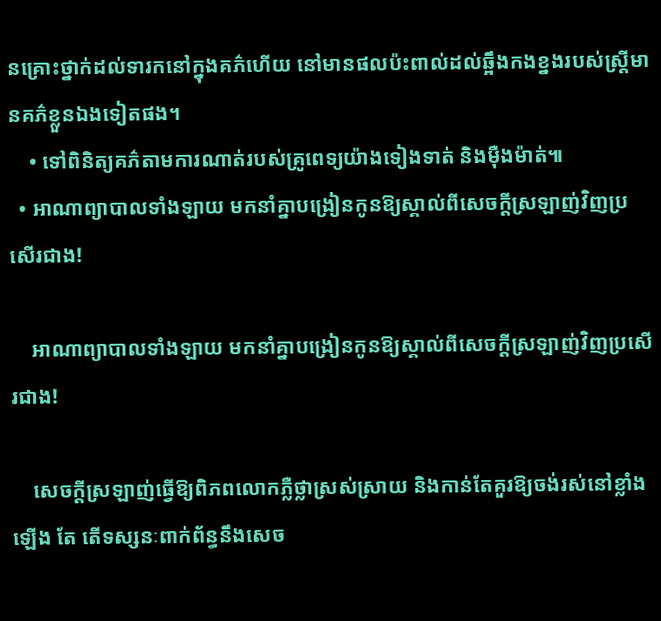នគ្រោះថ្នាក់ដល់ទារកនៅក្នុងគភ៌ហើយ នៅមានផលប៉ះពាល់ដល់ឆ្អឹងកងខ្នងរបស់ស្រ្តីមានគភ៌ខ្លួនឯងទៀតផង។
    • ទៅពិនិត្យគភ៌តាមការណាត់របស់គ្រូពេទ្យយ៉ាងទៀងទាត់ និងម៉ឺងម៉ាត់៕
  • អាណាព្យាបាលទាំងឡាយ មកនាំគ្នាបង្រៀនកូនឱ្យស្គាល់ពីសេចក្ដីស្រឡាញ់វិញប្រសើរជាង!

    អាណាព្យាបាលទាំងឡាយ មកនាំគ្នាបង្រៀនកូនឱ្យស្គាល់ពីសេចក្ដីស្រឡាញ់វិញប្រសើរជាង!

    សេចក្ដីស្រឡាញ់ធ្វើឱ្យពិភពលោកភ្លឺថ្លាស្រស់ស្រាយ និងកាន់តែគួរឱ្យចង់រស់នៅខ្លាំងឡើង តែ តើទស្សនៈពាក់ព័ន្ធនឹងសេច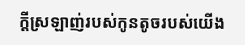ក្ដីស្រឡាញ់របស់កូនតូចរបស់យើង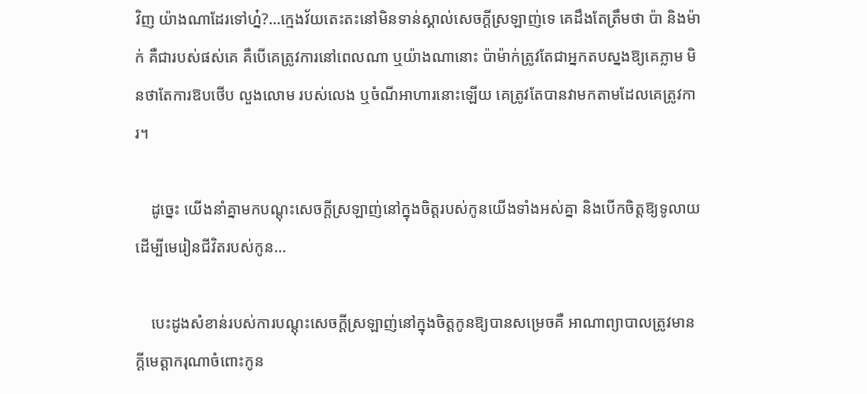វិញ យ៉ាងណាដែរទៅហ្ន៎?…ក្មេងវ័យតេះតះនៅមិនទាន់ស្គាល់សេចក្ដីស្រឡាញ់ទេ គេដឹងតែត្រឹមថា ប៉ា និងម៉ាក់ គឺជារបស់ផស់គេ គឺបើគេត្រូវការនៅពេលណា ឬយ៉ាងណានោះ ប៉ាម៉ាក់ត្រូវតែជាអ្នកតបស្នងឱ្យគេភ្លាម មិនថាតែការឱបថើប លួងលោម របស់លេង ឬចំណីអាហារនោះឡើយ គេត្រូវតែបានវាមកតាមដែលគេត្រូវការ។

    ដូច្នេះ យើងនាំគ្នាមកបណ្ដុះសេចក្ដីស្រឡាញ់នៅក្នុងចិត្តរបស់កូនយើងទាំងអស់គ្នា និងបើកចិត្តឱ្យទូលាយដើម្បីមេរៀនជីវិតរបស់កូន…

    បេះដូងសំខាន់របស់ការបណ្ដុះសេចក្ដីស្រឡាញ់នៅក្នុងចិត្តកូនឱ្យបានសម្រេចគឺ អាណាព្យាបាលត្រូវមានក្ដីមេត្តាករុណាចំពោះកូន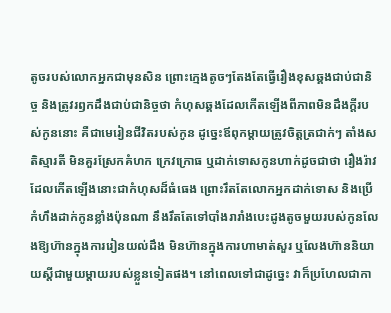តូចរបស់លោកអ្នកជាមុនសិន ព្រោះក្មេងតូចៗតែងតែធ្វើរឿងខុសឆ្គងជាប់ជានិច្ច និងត្រូវរឭកដឹងជាប់ជានិច្ចថា កំហុសឆ្គងដែលកើតឡើងពីភាពមិនដឹងក្ដីរបស់កូននោះ គឺជាមេរៀនជីវិតរបស់កូន ដូច្នេះឪពុកម្ដាយត្រូវចិត្តត្រជាក់ៗ តាំងសតិស្មារតី មិនគួរស្រែកគំហក ក្រេវក្រោធ ឬដាក់ទោសកូនហាក់ដូចជាថា រឿងរ៉ាវដែលកើតឡើងនោះជាកំហុសដ៏ធំធេង ព្រោះរឹតតែលោកអ្នកដាក់ទោស និងប្រើកំហឹងដាក់កូនខ្លាំងប៉ុនណា នឹងរឹតតែទៅបាំងរារាំងបេះដូងតូចមួយរបស់កូនលែងឱ្យហ៊ានក្នុងការរៀនយល់ដឹង មិនហ៊ានក្នុងការហាមាត់សួរ ឬលែងហ៊ាននិយាយស្ដីជាមួយម្ដាយរបស់ខ្លួនទៀតផង។ នៅពេលទៅជាដូច្នេះ វាក៏ប្រហែលជាកា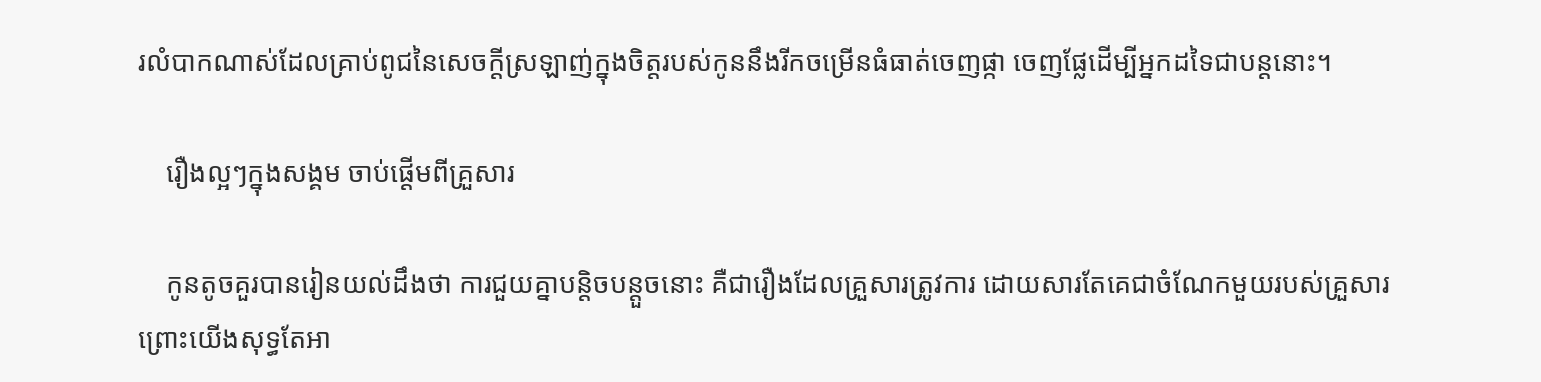រលំបាកណាស់ដែលគ្រាប់ពូជនៃសេចក្ដីស្រឡាញ់ក្នុងចិត្តរបស់កូននឹងរីកចម្រើនធំធាត់ចេញផ្កា ចេញផ្លែដើម្បីអ្នកដទៃជាបន្តនោះ។

    រឿងល្អៗក្នុងសង្គម ចាប់ផ្ដើមពីគ្រួសារ

    កូនតូចគួរបានរៀនយល់ដឹងថា ការជួយគ្នាបន្តិចបន្តួចនោះ គឺជារឿងដែលគ្រួសារត្រូវការ ដោយសារតែគេជាចំណែកមួយរបស់គ្រួសារ ព្រោះយើងសុទ្ធតែអា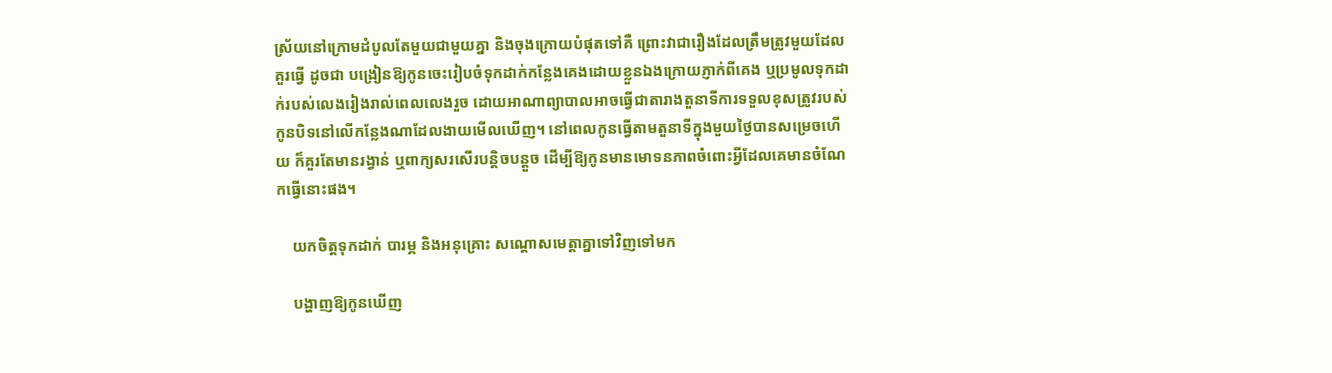ស្រ័យនៅក្រោមដំបូលតែមួយជាមួយគ្នា និងចុងក្រោយបំផុតទៅគឺ ព្រោះវាជារឿងដែលត្រឹមត្រូវមួយដែលគួរធ្វើ ដូចជា បង្រៀនឱ្យកូនចេះរៀបចំទុកដាក់កន្លែងគេងដោយខ្លួនឯងក្រោយភ្ញាក់ពីគេង ឬប្រមូលទុកដាក់របស់លេងរៀងរាល់ពេលលេងរួច ដោយអាណាព្យាបាលអាចធ្វើជាតារាងតួនាទីការទទួលខុសត្រូវរបស់កូនបិទនៅលើកន្លែងណាដែលងាយមើលឃើញ។ នៅពេលកូនធ្វើតាមតួនាទីក្នុងមួយថ្ងៃបានសម្រេចហើយ ក៏គួរតែមានរង្វាន់ ឬពាក្យសរសើរបន្តិចបន្តួច ដើម្បីឱ្យកូនមានមោទនភាពចំពោះអ្វីដែលគេមានចំណែកធ្វើនោះផង។

    យកចិត្តទុកដាក់ បារម្ភ និងអនុគ្រោះ សណ្ដោសមេត្តាគ្នាទៅវិញទៅមក

    បង្ហាញឱ្យកូនឃើញ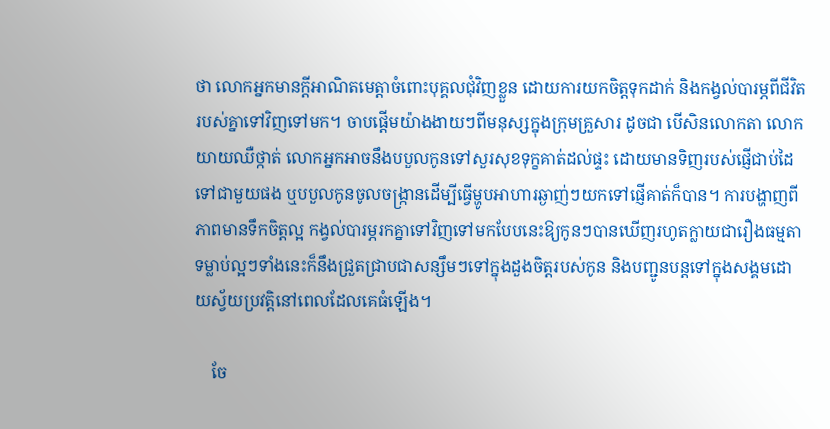ថា លោកអ្នកមានក្ដីអាណិតមេត្តាចំពោះបុគ្គលជុំវិញខ្លួន ដោយការយកចិត្តទុកដាក់ និងកង្វល់បារម្ភពីជីវិតរបស់គ្នាទៅវិញទៅមក។ ចាបផ្ដើមយ៉ាងងាយៗពីមនុស្សក្នុងក្រុមគ្រួសារ ដូចជា បើសិនលោកតា លោកយាយឈឺថ្កាត់ លោកអ្នកអាចនឹងបបួលកូនទៅសួរសុខទុក្ខគាត់ដល់ផ្ទះ ដោយមានទិញរបស់ផ្ញើជាប់ដៃទៅជាមួយផង ឬបបួលកូនចូលចង្រ្កានដើម្បីធ្វើម្ហូបអាហារឆ្ងាញ់ៗយកទៅផ្ញើគាត់ក៏បាន។ ការបង្ហាញពីភាពមានទឹកចិត្តល្អ កង្វល់បារម្ភរកគ្នាទៅវិញទៅមកបែបនេះឱ្យកូនៗបានឃើញរហូតក្លាយជារឿងធម្មតា ទម្លាប់ល្អៗទាំងនេះក៏នឹងជ្រួតជ្រាបជាសន្សឹមៗទៅក្នុងដួងចិត្តរបស់កូន និងបញ្ជូនបន្តទៅក្នុងសង្គមដោយស្វ័យប្រវត្តិនៅពេលដែលគេធំឡើង។

    ចែ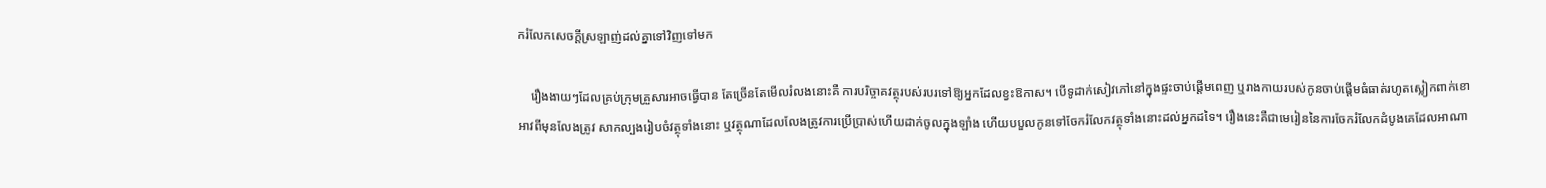ករំលែកសេចក្ដីស្រឡាញ់ដល់គ្នាទៅវិញទៅមក

    រឿងងាយៗដែលគ្រប់ក្រុមគ្រួសារអាចធ្វើបាន តែច្រើនតែមើលរំលងនោះគឺ ការបរិច្ចាគវត្ថុរបស់របរទៅឱ្យអ្នកដែលខ្វះឱកាស។ បើទូដាក់សៀវភៅនៅក្នុងផ្ទះចាប់ផ្ដើមពេញ ឬរាងកាយរបស់កូនចាប់ផ្ដើមធំធាត់រហូតស្លៀកពាក់ខោអាវពីមុនលែងត្រូវ សាកល្បងរៀបចំវត្ថុទាំងនោះ ឬវត្ថុណាដែលលែងត្រូវការប្រើប្រាស់ហើយដាក់ចូលក្នុងឡាំង ហើយបបួលកូនទៅចែករំលែកវត្ថុទាំងនោះដល់អ្នកដទៃ។ រឿងនេះគឺជាមេរៀននៃការចែករំលែកដំបូងគេដែលអាណា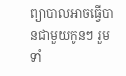ព្យាបាលអាចធ្វើបានជាមួយកូនៗ រួមទាំ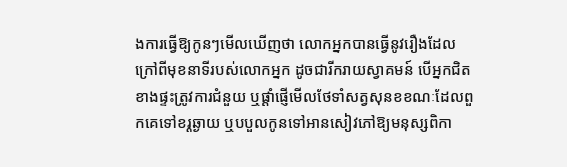ងការធ្វើឱ្យកូនៗមើលឃើញថា លោកអ្នកបានធ្វើនូវរឿងដែលក្រៅពីមុខនាទីរបស់លោកអ្នក ដូចជារីករាយស្វាគមន៍ បើអ្នកជិតខាងផ្ទះត្រូវការជំនួយ ឬផ្ដាំផ្ញើមើលថែទាំសត្វសុនខខណៈដែលពួកគេទៅខរ្តឆ្ងាយ ឬបបួលកូនទៅអានសៀវភៅឱ្យមនុស្សពិកា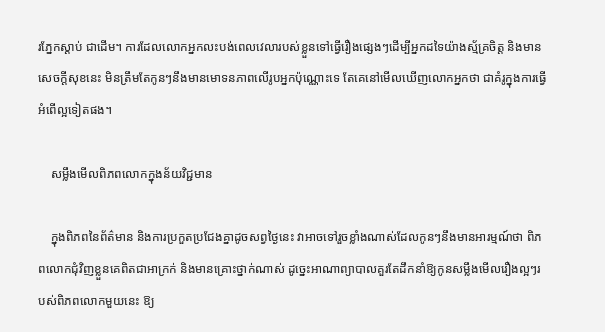រភ្នែកស្ដាប់ ជាដើម។ ការដែលលោកអ្នកលះបង់ពេលវេលារបស់ខ្លួនទៅធ្វើរឿងផ្សេងៗដើម្បីអ្នកដទៃយ៉ាងស្ម័គ្រចិត្ត និងមានសេចក្ដីសុខនេះ មិនត្រឹមតែកូនៗនឹងមានមោទនភាពលើរូបអ្នកប៉ុណ្ណោះទេ តែគេនៅមើលឃើញលោកអ្នកថា ជាគំរូក្នុងការធ្វើអំពើល្អទៀតផង។

    សម្លឹងមើលពិភពលោកក្នុងន័យវិជ្ជមាន

    ក្នុងពិភពនៃព័ត៌មាន និងការប្រកួតប្រជែងគ្នាដូចសព្វថ្ងៃនេះ វាអាចទៅរួចខ្លាំងណាស់ដែលកូនៗនឹងមានអារម្មណ៍ថា ពិភពលោកជុំវិញខ្លួនគេពិតជាអាក្រក់ និងមានគ្រោះថ្នាក់ណាស់ ដូច្នេះអាណាព្យាបាលគួរតែដឹកនាំឱ្យកូនសម្លឹងមើលរឿងល្អៗរបស់ពិភពលោកមួយនេះ ឱ្យ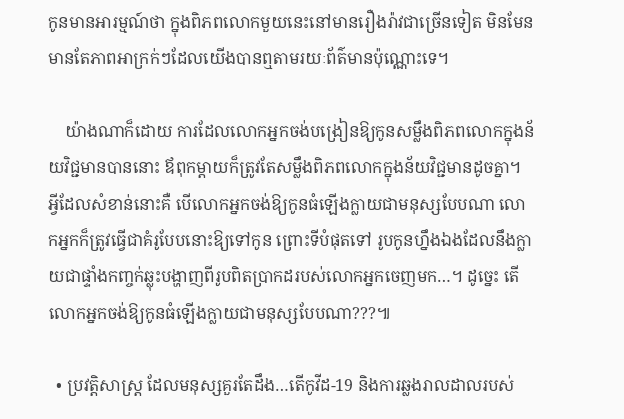កូនមានអារម្មណ៍ថា ក្នុងពិភពលោកមួយនេះនៅមានរឿងរ៉ាវជាច្រើនទៀត មិនមែនមានតែភាពអាក្រក់ៗដែលយើងបានឮតាមរយៈព័ត៌មានប៉ុណ្ណោះទេ។

    យ៉ាងណាក៏ដោយ ការដែលលោកអ្នកចង់បង្រៀនឱ្យកូនសម្លឹងពិភពលោកក្នុងន័យវិជ្ជមានបាននោះ ឪពុកម្ដាយក៏ត្រូវតែសម្លឹងពិភពលោកក្នុងន័យវិជ្ជមានដូចគ្នា។ អ្វីដែលសំខាន់នោះគឺ បើលោកអ្នកចង់ឱ្យកូនធំឡើងក្លាយជាមនុស្សបែបណា លោកអ្នកក៏ត្រូវធ្វើជាគំរូបែបនោះឱ្យទៅកូន ព្រោះទីបំផុតទៅ រូបកូនហ្នឹងឯងដែលនឹងក្លាយជាផ្ទាំងកញ្ចក់ឆ្លុះបង្ហាញពីរូបពិតប្រាកដរបស់លោកអ្នកចេញមក…។ ដូច្នេះ តើលោកអ្នកចង់ឱ្យកូនធំឡើងក្លាយជាមនុស្សបែបណា???៕

  • ប្រវត្តិសាស្ត្រ ដែលមនុស្សគួរតែដឹង…តើកូវីដ-19 និងការឆ្លងរាលដាលរបស់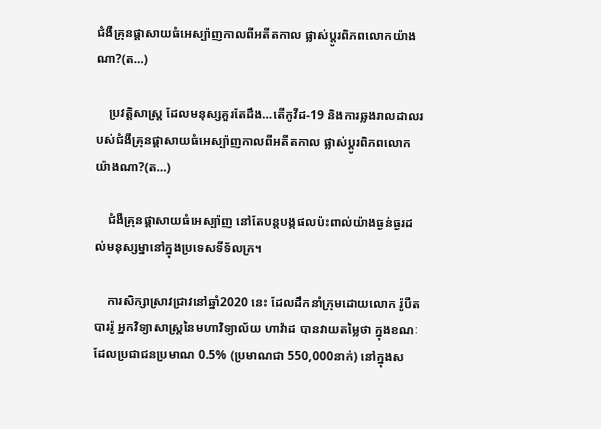ជំងឺគ្រុនផ្ដាសាយធំអេស្ប៉ាញកាលពីអតីតកាល ផ្លាស់ប្ដូរពិភពលោកយ៉ាងណា?(ត…)

    ប្រវត្តិសាស្ត្រ ដែលមនុស្សគួរតែដឹង…តើកូវីដ-19 និងការឆ្លងរាលដាលរបស់ជំងឺគ្រុនផ្ដាសាយធំអេស្ប៉ាញកាលពីអតីតកាល ផ្លាស់ប្ដូរពិភពលោកយ៉ាងណា?(ត…)

    ជំងឺគ្រុនផ្ដាសាយធំអេស្ប៉ាញ នៅតែបន្តបង្កផលប៉ះពាល់យ៉ាងធ្ងន់ធ្ងរដល់មនុស្សម្នានៅក្នុងប្រទេសទីទ័លក្រ។

    ការសិក្សាស្រាវជ្រាវនៅឆ្នាំ2020 នេះ ដែលដឹកនាំក្រុមដោយលោក រ៉ូបឺត បាររ៉ូ អ្នកវិទ្យាសាស្ត្រនៃមហាវិទ្យាល័យ ហាវ៉ាដ បានវាយតម្លៃថា ក្នុងខណៈដែលប្រជាជនប្រមាណ 0.5% (ប្រមាណជា 550,000នាក់) នៅក្នុងស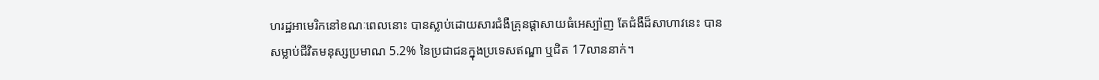ហរដ្ឋអាមេរិកនៅខណៈពេលនោះ បានស្លាប់ដោយសារជំងឺគ្រុនផ្ដាសាយធំអេស្ប៉ាញ តែជំងឺដ៏សាហាវនេះ បានសម្លាប់ជីវិតមនុស្សប្រមាណ 5.2% នៃប្រជាជនក្នុងប្រទេសឥណ្ឌា ឬជិត 17លាននាក់។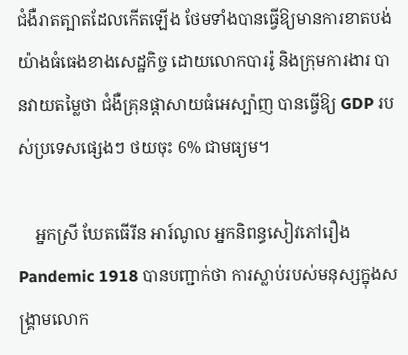ជំងឺរាតត្បាតដែលកើតឡើង ថែមទាំងបានធ្វើឱ្យមានការខាតបង់យ៉ាងធំធេងខាងសេដ្ឋកិច្ច ដោយលោកបាររ៉ូ និងក្រុមការងារ បានវាយតម្លៃថា ជំងឺគ្រុនផ្ដាសាយធំអេស្ប៉ាញ បានធ្វើឱ្យ GDP របស់ប្រទេសផ្សេងៗ ថយចុះ 6% ជាមធ្យម។

    អ្នកស្រី ឃែតធើរីន អារ៍ណូល អ្នកនិពន្ធសៀវភៅរឿង Pandemic 1918 បានបញ្ជាក់ថា ការស្លាប់របស់មនុស្សក្នុងសង្គ្រាមលោក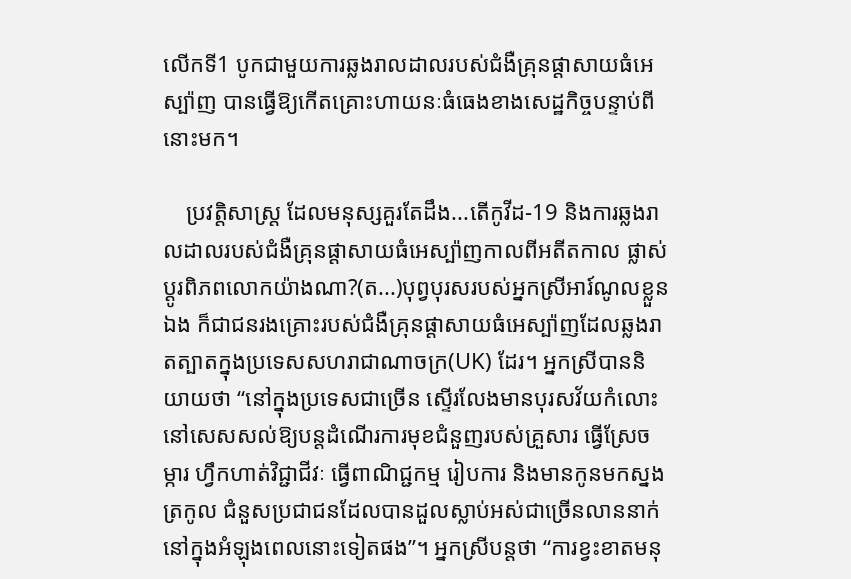លើកទី1 បូកជាមួយការឆ្លងរាលដាលរបស់ជំងឺគ្រុនផ្ដាសាយធំអេស្ប៉ាញ បានធ្វើឱ្យកើតគ្រោះហាយនៈធំធេងខាងសេដ្ឋកិច្ចបន្ទាប់ពីនោះមក។

    ប្រវត្តិសាស្ត្រ ដែលមនុស្សគួរតែដឹង...តើកូវីដ-19 និងការឆ្លងរាលដាលរបស់ជំងឺគ្រុនផ្ដាសាយធំអេស្ប៉ាញកាលពីអតីតកាល ផ្លាស់ប្ដូរពិភពលោកយ៉ាងណា?(ត...)បុព្វបុរសរបស់អ្នកស្រីអារ៍ណូលខ្លួនឯង ក៏ជាជនរងគ្រោះរបស់ជំងឺគ្រុនផ្ដាសាយធំអេស្ប៉ាញដែលឆ្លងរាតត្បាតក្នុងប្រទេសសហរាជាណាចក្រ(UK) ដែរ។ អ្នកស្រីបាននិយាយថា “នៅក្នុងប្រទេសជាច្រើន ស្ទើរលែងមានបុរសវ័យកំលោះនៅសេសសល់ឱ្យបន្តដំណើរការមុខជំនួញរបស់គ្រួសារ ធ្វើស្រែចម្ការ ហ្វឹកហាត់វិជ្ជាជីវៈ ធ្វើពាណិជ្ជកម្ម រៀបការ និងមានកូនមកស្នងត្រកូល ជំនួសប្រជាជនដែលបានដួលស្លាប់អស់ជាច្រើនលាននាក់នៅក្នុងអំឡុងពេលនោះទៀតផង”។ អ្នកស្រីបន្តថា “ការខ្វះខាតមនុ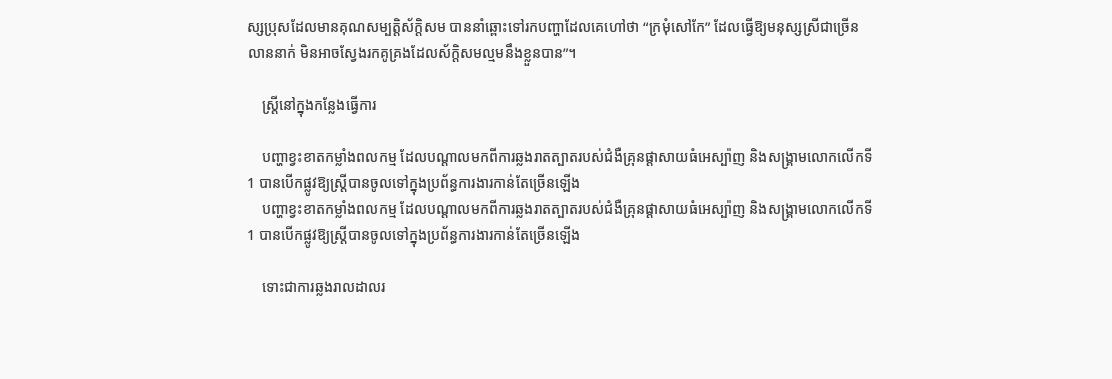ស្សប្រុសដែលមានគុណសម្បត្តិស័ក្តិសម បាននាំឆ្ពោះទៅរកបញ្ហាដែលគេហៅថា “ក្រមុំសៅកែ” ដែលធ្វើឱ្យមនុស្សស្រីជាច្រើនលាននាក់ មិនអាចស្វែងរកគូគ្រងដែលស័ក្តិសមល្មមនឹងខ្លួនបាន”។

    ស្ត្រីនៅក្នុងកន្លែងធ្វើការ

    បញ្ហាខ្វះខាតកម្លាំងពលកម្ម ដែលបណ្ដាលមកពីការឆ្លងរាតត្បាតរបស់ជំងឺគ្រុនផ្ដាសាយធំអេស្ប៉ាញ និងសង្គ្រាមលោកលើកទី1 បានបើកផ្លូវឱ្យស្ត្រីបានចូលទៅក្នុងប្រព័ន្ធការងារកាន់តែច្រើនឡើង
    បញ្ហាខ្វះខាតកម្លាំងពលកម្ម ដែលបណ្ដាលមកពីការឆ្លងរាតត្បាតរបស់ជំងឺគ្រុនផ្ដាសាយធំអេស្ប៉ាញ និងសង្គ្រាមលោកលើកទី1 បានបើកផ្លូវឱ្យស្ត្រីបានចូលទៅក្នុងប្រព័ន្ធការងារកាន់តែច្រើនឡើង

    ទោះជាការឆ្លងរាលដាលរ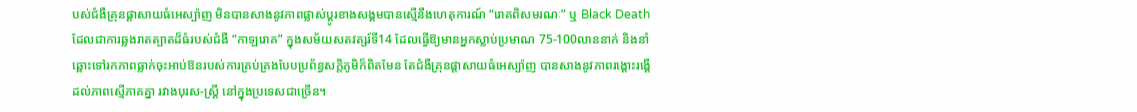បស់ជំងឺគ្រុនផ្ដាសាយធំអេស្ប៉ាញ មិនបានសាងនូវភាពផ្លាស់ប្ដូរខាងសង្គមបានស្មើនឹងហេតុការណ៍ “រោគពិសមរណៈ” ឬ Black Death ដែលជាការឆ្លងរាតត្បាតដ៏ធំរបស់ជំងឺ “កាឡរោគ” ក្នុងសម័យសតវត្សរ៍ទី14 ដែលធ្វើឱ្យមានអ្នកស្លាប់ប្រមាណ 75-100លាននាក់ និងនាំឆ្ពោះទៅរកភាពធ្លាក់ចុះអាប់ឱនរបស់ការគ្រប់គ្រងបែបប្រព័ន្ធសក្ដិភូមិក៏ពិតមែន តែជំងឺគ្រុនផ្ដាសាយធំអេស្ប៉ាញ បានសាងនូវភាពរង្គោះរង្គើដល់ភាពស្មើភាគគ្នា រវាងបុរស-ស្ត្រី នៅក្នុងប្រទេសជាច្រើន។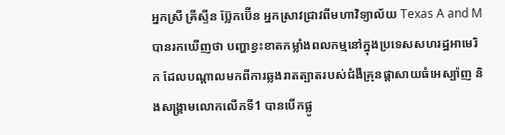អ្នកស្រី គ្រីស្ទីន ប្ល៊ែកប៊ើន អ្នកស្រាវជ្រាវពីមហាវិទ្យាល័យ Texas A and M បានរកឃើញថា បញ្ហាខ្វះខាតកម្លាំងពលកម្មនៅក្នុងប្រទេសសហរដ្ឋអាមេរិក ដែលបណ្ដាលមកពីការឆ្លងរាតត្បាតរបស់ជំងឺគ្រុនផ្ដាសាយធំអេស្ប៉ាញ និងសង្គ្រាមលោកលើកទី1 បានបើកផ្លូ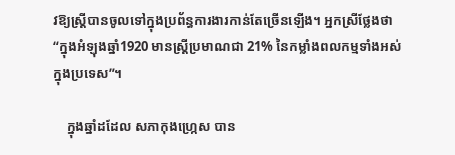វឱ្យស្ត្រីបានចូលទៅក្នុងប្រព័ន្ធការងារកាន់តែច្រើនឡើង។ អ្នកស្រីថ្លែងថា “ក្នុងអំឡុងឆ្នាំ1920 មានស្ត្រីប្រមាណជា 21% នៃកម្លាំងពលកម្មទាំងអស់ក្នុងប្រទេស”។

    ក្នុងឆ្នាំដដែល សភាកុងហ្ក្រេស បាន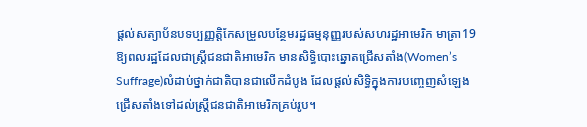ផ្ដល់សត្យាប័នបទប្បញ្ញត្តិកែសម្រួលបន្ថែមរដ្ឋធម្មនុញ្ញរបស់សហរដ្ឋអាមេរិក មាត្រា19 ឱ្យពលរដ្ឋដែលជាស្ត្រីជនជាតិអាមេរិក មានសិទ្ធិបោះឆ្នោតជ្រើសតាំង(Women’s Suffrage)លំដាប់ថ្នាក់ជាតិបានជាលើកដំបូង ដែលផ្ដល់សិទ្ធិក្នុងការបញ្ចេញសំឡេងជ្រើសតាំងទៅដល់ស្ត្រីជនជាតិអាមេរិកគ្រប់រូប។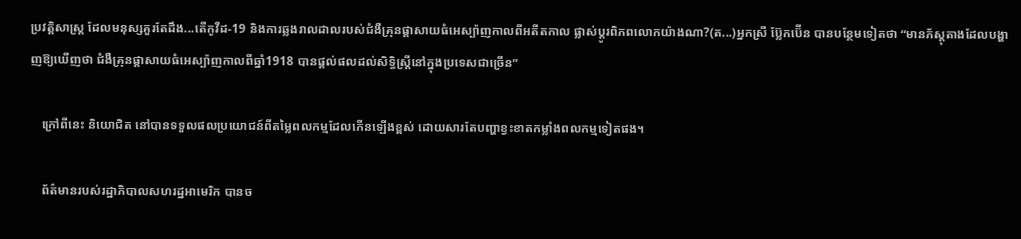ប្រវត្តិសាស្ត្រ ដែលមនុស្សគួរតែដឹង...តើកូវីដ-19 និងការឆ្លងរាលដាលរបស់ជំងឺគ្រុនផ្ដាសាយធំអេស្ប៉ាញកាលពីអតីតកាល ផ្លាស់ប្ដូរពិភពលោកយ៉ាងណា?(ត...)អ្នកស្រី ប្ល៊ែកប៊ើន បានបន្ថែមទៀតថា “មានភ័ស្តុតាងដែលបង្ហាញឱ្យឃើញថា ជំងឺគ្រុនផ្ដាសាយធំអេស្ប៉ាញកាលពីឆ្នាំ1918 បានផ្ដល់ផលដល់សិទ្ធិស្ត្រីនៅក្នុងប្រទេសជាច្រើន”

    ក្រៅពីនេះ និយោជិត នៅបានទទួលផលប្រយោជន៍ពីតម្លៃពលកម្មដែលកើនឡើងខ្ពស់ ដោយសារតែបញ្ហាខ្វះខាតកម្លាំងពលកម្មទៀតផង។

    ព័ត៌មានរបស់រដ្ឋាភិបាលសហរដ្ឋអាមេរិក បានច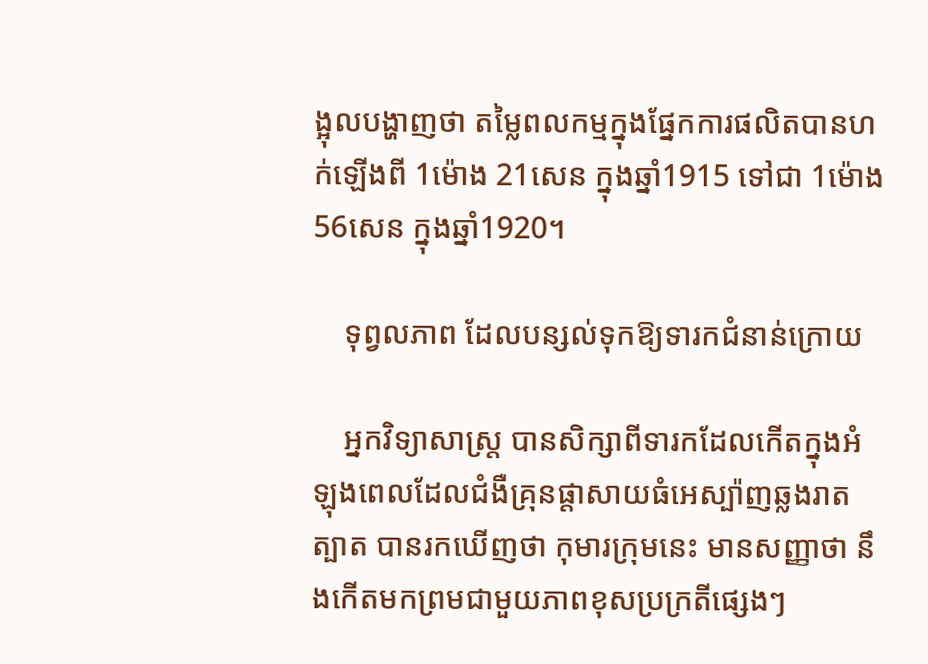ង្អុលបង្ហាញថា តម្លៃពលកម្មក្នុងផ្នែកការផលិតបានហក់ឡើងពី 1ម៉ោង 21សេន ក្នុងឆ្នាំ1915 ទៅជា 1ម៉ោង 56សេន ក្នុងឆ្នាំ1920។

    ទុព្វលភាព ដែលបន្សល់ទុកឱ្យទារកជំនាន់ក្រោយ

    អ្នកវិទ្យាសាស្ត្រ បានសិក្សាពីទារកដែលកើតក្នុងអំឡុងពេលដែលជំងឺគ្រុនផ្ដាសាយធំអេស្ប៉ាញឆ្លងរាតត្បាត បានរកឃើញថា កុមារក្រុមនេះ មានសញ្ញាថា នឹងកើតមកព្រមជាមួយភាពខុសប្រក្រតីផ្សេងៗ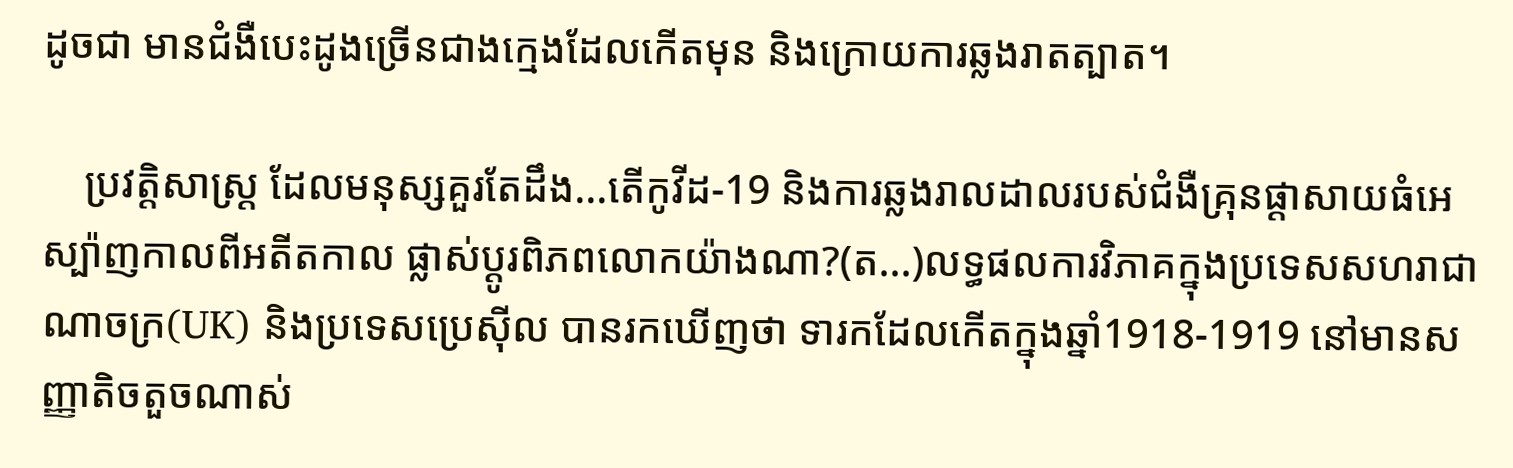ដូចជា មានជំងឺបេះដូងច្រើនជាងក្មេងដែលកើតមុន និងក្រោយការឆ្លងរាតត្បាត។

    ប្រវត្តិសាស្ត្រ ដែលមនុស្សគួរតែដឹង...តើកូវីដ-19 និងការឆ្លងរាលដាលរបស់ជំងឺគ្រុនផ្ដាសាយធំអេស្ប៉ាញកាលពីអតីតកាល ផ្លាស់ប្ដូរពិភពលោកយ៉ាងណា?(ត...)លទ្ធផលការវិភាគក្នុងប្រទេសសហរាជាណាចក្រ(UK) និងប្រទេសប្រេស៊ីល បានរកឃើញថា ទារកដែលកើតក្នុងឆ្នាំ1918-1919 នៅមានសញ្ញាតិចតួចណាស់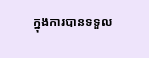ក្នុងការបានទទួល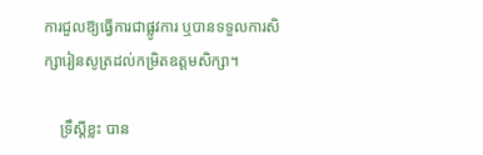ការជួលឱ្យធ្វើការជាផ្លូវការ ឬបានទទួលការសិក្សារៀនសូត្រដល់កម្រិតឧត្ដមសិក្សា។

    ទ្រឹស្ដីខ្លះ បាន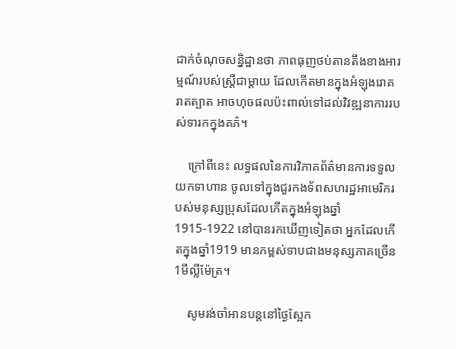ដាក់ចំណុចសន្និដ្ឋានថា ភាពធុញថប់តានតឹងខាងអារម្មណ៍របស់ស្ត្រីជាម្ដាយ ដែលកើតមានក្នុងអំឡុងរោគរាតត្បាត អាចហុចផលប៉ះពាល់ទៅដល់វិវឌ្ឍនាការរបស់ទារកក្នុងគភ៌។

    ក្រៅពីនេះ លទ្ធផលនៃការវិភាគព័ត៌មានការទទួលយកទាហាន ចូលទៅក្នុងជួរកងទ័ពសហរដ្ឋអាមេរិករបស់មនុស្សប្រុសដែលកើតក្នុងអំឡុងឆ្នាំ1915-1922 នៅបានរកឃើញទៀតថា អ្នកដែលកើតក្នុងឆ្នាំ1919 មានកម្ពស់ទាបជាងមនុស្សភាគច្រើន 1មីល្លីម៉ែត្រ។

    សូមរង់ចាំអានបន្តនៅថ្ងៃស្អែក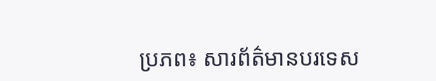ប្រភព៖ សារព័ត៌មានបរទេស